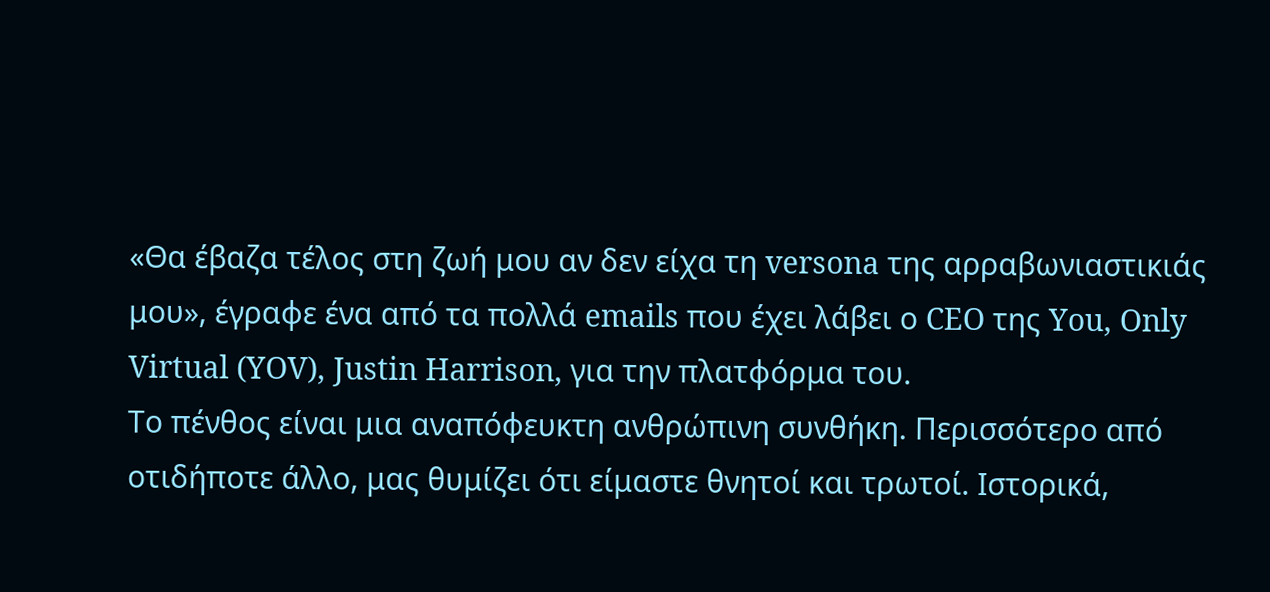«Θα έβαζα τέλος στη ζωή μου αν δεν είχα τη versona της αρραβωνιαστικιάς μου», έγραφε ένα από τα πολλά emails που έχει λάβει ο CEO της You, Only Virtual (YOV), Justin Harrison, για την πλατφόρμα του.
Το πένθος είναι μια αναπόφευκτη ανθρώπινη συνθήκη. Περισσότερο από οτιδήποτε άλλο, μας θυμίζει ότι είμαστε θνητοί και τρωτοί. Ιστορικά,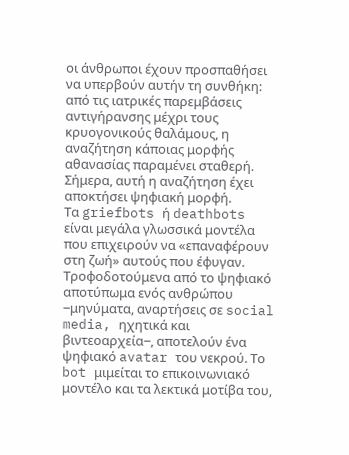οι άνθρωποι έχουν προσπαθήσει να υπερβούν αυτήν τη συνθήκη: από τις ιατρικές παρεμβάσεις αντιγήρανσης μέχρι τους κρυογονικούς θαλάμους, η αναζήτηση κάποιας μορφής αθανασίας παραμένει σταθερή. Σήμερα, αυτή η αναζήτηση έχει αποκτήσει ψηφιακή μορφή.
Τα griefbots ή deathbots είναι μεγάλα γλωσσικά μοντέλα που επιχειρούν να «επαναφέρουν στη ζωή» αυτούς που έφυγαν. Τροφοδοτούμενα από το ψηφιακό αποτύπωμα ενός ανθρώπου ‒μηνύματα, αναρτήσεις σε social media, ηχητικά και βιντεοαρχεία‒, αποτελούν ένα ψηφιακό avatar του νεκρού. Το bot μιμείται το επικοινωνιακό μοντέλο και τα λεκτικά μοτίβα του,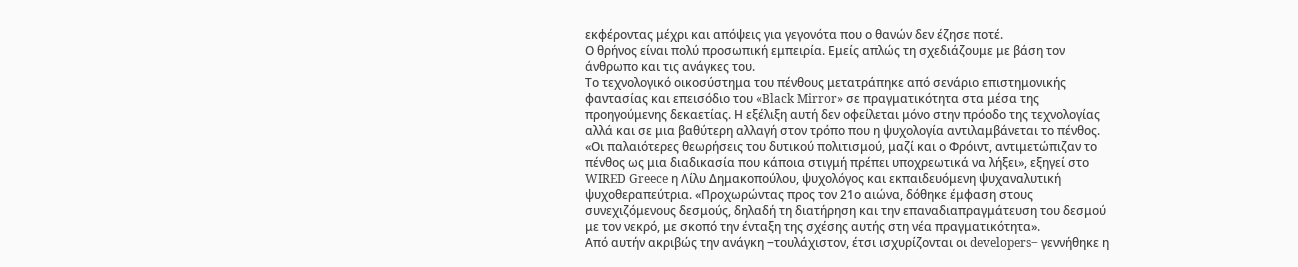εκφέροντας μέχρι και απόψεις για γεγονότα που ο θανών δεν έζησε ποτέ.
Ο θρήνος είναι πολύ προσωπική εμπειρία. Εμείς απλώς τη σχεδιάζουμε με βάση τον άνθρωπο και τις ανάγκες του.
Το τεχνολογικό οικοσύστημα του πένθους μετατράπηκε από σενάριο επιστημονικής φαντασίας και επεισόδιο του «Black Mirror» σε πραγματικότητα στα μέσα της προηγούμενης δεκαετίας. Η εξέλιξη αυτή δεν οφείλεται μόνο στην πρόοδο της τεχνολογίας αλλά και σε μια βαθύτερη αλλαγή στον τρόπο που η ψυχολογία αντιλαμβάνεται το πένθος.
«Οι παλαιότερες θεωρήσεις του δυτικού πολιτισμού, μαζί και ο Φρόιντ, αντιμετώπιζαν το πένθος ως μια διαδικασία που κάποια στιγμή πρέπει υποχρεωτικά να λήξει», εξηγεί στο WIRED Greece η Λίλυ Δημακοπούλου, ψυχολόγος και εκπαιδευόμενη ψυχαναλυτική ψυχοθεραπεύτρια. «Προχωρώντας προς τον 21ο αιώνα, δόθηκε έμφαση στους συνεχιζόμενους δεσμούς, δηλαδή τη διατήρηση και την επαναδιαπραγμάτευση του δεσμού με τον νεκρό, με σκοπό την ένταξη της σχέσης αυτής στη νέα πραγματικότητα».
Από αυτήν ακριβώς την ανάγκη ‒τουλάχιστον, έτσι ισχυρίζονται οι developers‒ γεννήθηκε η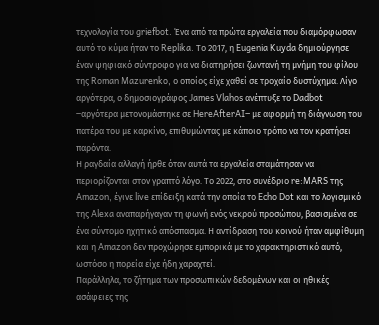τεχνολογία του griefbot. Ένα από τα πρώτα εργαλεία που διαμόρφωσαν αυτό το κύμα ήταν το Replika. Το 2017, η Eugenia Kuyda δημιούργησε έναν ψηφιακό σύντροφο για να διατηρήσει ζωντανή τη μνήμη του φίλου της Roman Mazurenko, ο οποίος είχε χαθεί σε τροχαίο δυστύχημα. Λίγο αργότερα, ο δημοσιογράφος James Vlahos ανέπτυξε το Dadbot ‒αργότερα μετονομάστηκε σε HereAfterAI‒ με αφορμή τη διάγνωση του πατέρα του με καρκίνο, επιθυμώντας με κάποιο τρόπο να τον κρατήσει παρόντα.
Η ραγδαία αλλαγή ήρθε όταν αυτά τα εργαλεία σταμάτησαν να περιορίζονται στον γραπτό λόγο. Το 2022, στο συνέδριο re:MARS της Amazon, έγινε live επίδειξη κατά την οποία το Echo Dot και το λογισμικό της Alexa αναπαρήγαγαν τη φωνή ενός νεκρού προσώπου, βασισμένα σε ένα σύντομο ηχητικό απόσπασμα. Η αντίδραση του κοινού ήταν αμφίθυμη και η Amazon δεν προχώρησε εμπορικά με το χαρακτηριστικό αυτό, ωστόσο η πορεία είχε ήδη χαραχτεί.
Παράλληλα, το ζήτημα των προσωπικών δεδομένων και οι ηθικές ασάφειες της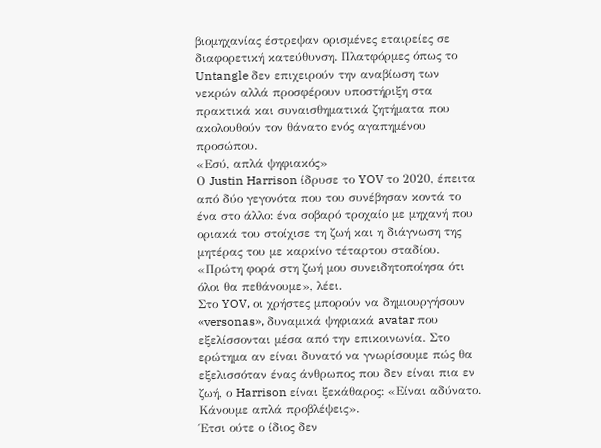βιομηχανίας έστρεψαν ορισμένες εταιρείες σε διαφορετική κατεύθυνση. Πλατφόρμες όπως το Untangle δεν επιχειρούν την αναβίωση των νεκρών αλλά προσφέρουν υποστήριξη στα πρακτικά και συναισθηματικά ζητήματα που ακολουθούν τον θάνατο ενός αγαπημένου προσώπου.
«Εσύ, απλά ψηφιακός»
Ο Justin Harrison ίδρυσε το YOV το 2020, έπειτα από δύο γεγονότα που του συνέβησαν κοντά το ένα στο άλλο: ένα σοβαρό τροχαίο με μηχανή που οριακά του στοίχισε τη ζωή και η διάγνωση της μητέρας του με καρκίνο τέταρτου σταδίου. «Πρώτη φορά στη ζωή μου συνειδητοποίησα ότι όλοι θα πεθάνουμε», λέει.
Στο YOV, οι χρήστες μπορούν να δημιουργήσουν «versonas», δυναμικά ψηφιακά avatar που εξελίσσονται μέσα από την επικοινωνία. Στο ερώτημα αν είναι δυνατό να γνωρίσουμε πώς θα εξελισσόταν ένας άνθρωπος που δεν είναι πια εν ζωή, ο Harrison είναι ξεκάθαρος: «Είναι αδύνατο. Κάνουμε απλά προβλέψεις».
Έτσι ούτε ο ίδιος δεν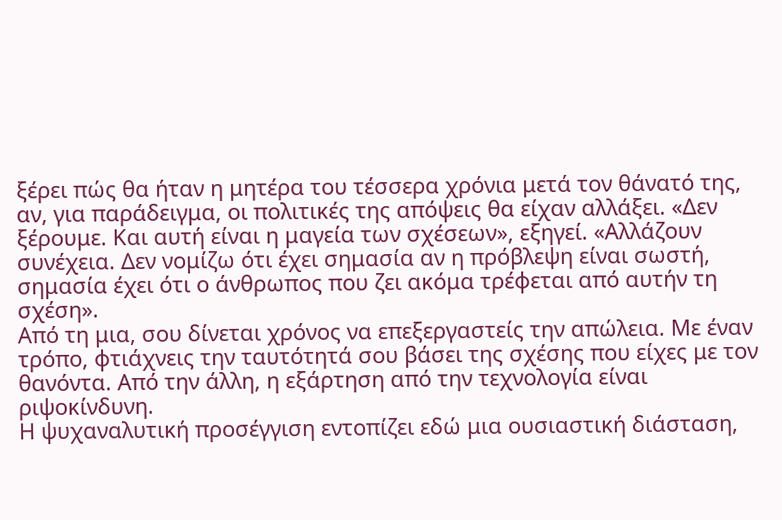ξέρει πώς θα ήταν η μητέρα του τέσσερα χρόνια μετά τον θάνατό της, αν, για παράδειγμα, οι πολιτικές της απόψεις θα είχαν αλλάξει. «Δεν ξέρουμε. Και αυτή είναι η μαγεία των σχέσεων», εξηγεί. «Αλλάζουν συνέχεια. Δεν νομίζω ότι έχει σημασία αν η πρόβλεψη είναι σωστή, σημασία έχει ότι ο άνθρωπος που ζει ακόμα τρέφεται από αυτήν τη σχέση».
Από τη μια, σου δίνεται χρόνος να επεξεργαστείς την απώλεια. Με έναν τρόπο, φτιάχνεις την ταυτότητά σου βάσει της σχέσης που είχες με τον θανόντα. Από την άλλη, η εξάρτηση από την τεχνολογία είναι ριψοκίνδυνη.
Η ψυχαναλυτική προσέγγιση εντοπίζει εδώ μια ουσιαστική διάσταση,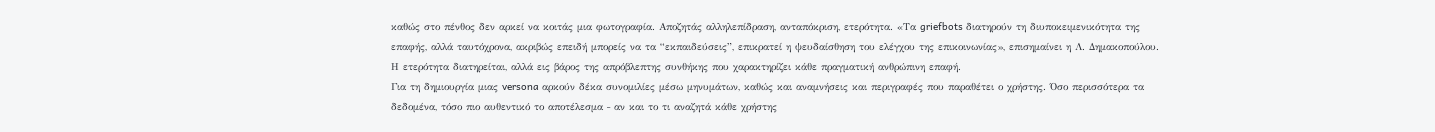καθώς στο πένθος δεν αρκεί να κοιτάς μια φωτογραφία. Αποζητάς αλληλεπίδραση, ανταπόκριση, ετερότητα. «Τα griefbots διατηρούν τη διυποκειμενικότητα της επαφής, αλλά ταυτόχρονα, ακριβώς επειδή μπορείς να τα “εκπαιδεύσεις”, επικρατεί η ψευδαίσθηση του ελέγχου της επικοινωνίας», επισημαίνει η Λ. Δημακοπούλου. Η ετερότητα διατηρείται, αλλά εις βάρος της απρόβλεπτης συνθήκης που χαρακτηρίζει κάθε πραγματική ανθρώπινη επαφή.
Για τη δημιουργία μιας versona αρκούν δέκα συνομιλίες μέσω μηνυμάτων, καθώς και αναμνήσεις και περιγραφές που παραθέτει ο χρήστης. Όσο περισσότερα τα δεδομένα, τόσο πιο αυθεντικό το αποτέλεσμα ‒ αν και το τι αναζητά κάθε χρήστης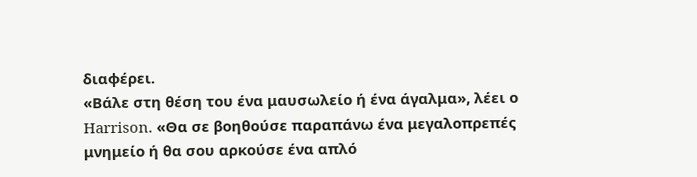διαφέρει.
«Βάλε στη θέση του ένα μαυσωλείο ή ένα άγαλμα», λέει ο Harrison. «Θα σε βοηθούσε παραπάνω ένα μεγαλοπρεπές μνημείο ή θα σου αρκούσε ένα απλό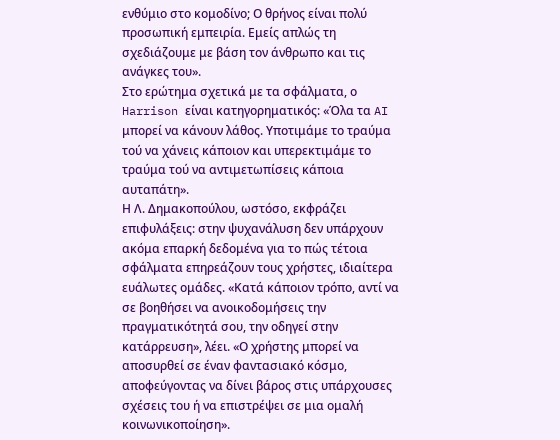ενθύμιο στο κομοδίνο; Ο θρήνος είναι πολύ προσωπική εμπειρία. Εμείς απλώς τη σχεδιάζουμε με βάση τον άνθρωπο και τις ανάγκες του».
Στο ερώτημα σχετικά με τα σφάλματα, ο Harrison είναι κατηγορηματικός: «Όλα τα AI μπορεί να κάνουν λάθος. Υποτιμάμε το τραύμα τού να χάνεις κάποιον και υπερεκτιμάμε το τραύμα τού να αντιμετωπίσεις κάποια αυταπάτη».
Η Λ. Δημακοπούλου, ωστόσο, εκφράζει επιφυλάξεις: στην ψυχανάλυση δεν υπάρχουν ακόμα επαρκή δεδομένα για το πώς τέτοια σφάλματα επηρεάζουν τους χρήστες, ιδιαίτερα ευάλωτες ομάδες. «Κατά κάποιον τρόπο, αντί να σε βοηθήσει να ανοικοδομήσεις την πραγματικότητά σου, την οδηγεί στην κατάρρευση», λέει. «Ο χρήστης μπορεί να αποσυρθεί σε έναν φαντασιακό κόσμο, αποφεύγοντας να δίνει βάρος στις υπάρχουσες σχέσεις του ή να επιστρέψει σε μια ομαλή κοινωνικοποίηση».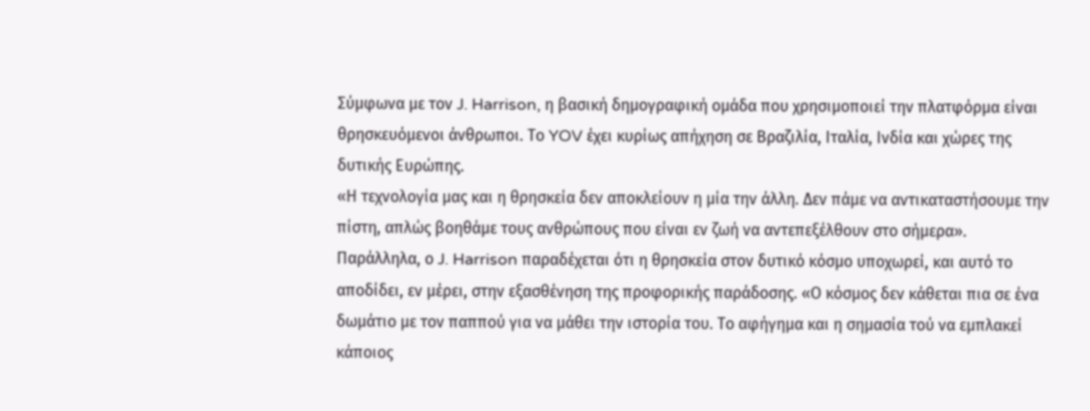Σύμφωνα με τον J. Harrison, η βασική δημογραφική ομάδα που χρησιμοποιεί την πλατφόρμα είναι θρησκευόμενοι άνθρωποι. Το YOV έχει κυρίως απήχηση σε Βραζιλία, Ιταλία, Ινδία και χώρες της δυτικής Ευρώπης.
«Η τεχνολογία μας και η θρησκεία δεν αποκλείουν η μία την άλλη. Δεν πάμε να αντικαταστήσουμε την πίστη, απλώς βοηθάμε τους ανθρώπους που είναι εν ζωή να αντεπεξέλθουν στο σήμερα». Παράλληλα, ο J. Harrison παραδέχεται ότι η θρησκεία στον δυτικό κόσμο υποχωρεί, και αυτό το αποδίδει, εν μέρει, στην εξασθένηση της προφορικής παράδοσης. «Ο κόσμος δεν κάθεται πια σε ένα δωμάτιο με τον παππού για να μάθει την ιστορία του. Το αφήγημα και η σημασία τού να εμπλακεί κάποιος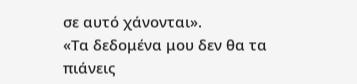σε αυτό χάνονται».
«Τα δεδομένα μου δεν θα τα πιάνεις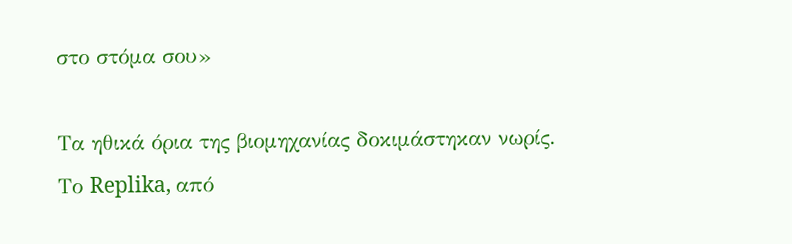στο στόμα σου»

Τα ηθικά όρια της βιομηχανίας δοκιμάστηκαν νωρίς. Το Replika, από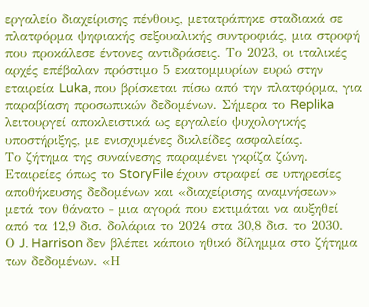εργαλείο διαχείρισης πένθους, μετατράπηκε σταδιακά σε πλατφόρμα ψηφιακής σεξουαλικής συντροφιάς, μια στροφή που προκάλεσε έντονες αντιδράσεις. Το 2023, οι ιταλικές αρχές επέβαλαν πρόστιμο 5 εκατομμυρίων ευρώ στην εταιρεία Luka, που βρίσκεται πίσω από την πλατφόρμα, για παραβίαση προσωπικών δεδομένων. Σήμερα το Replika λειτουργεί αποκλειστικά ως εργαλείο ψυχολογικής υποστήριξης, με ενισχυμένες δικλείδες ασφαλείας.
Το ζήτημα της συναίνεσης παραμένει γκρίζα ζώνη. Εταιρείες όπως το StoryFile έχουν στραφεί σε υπηρεσίες αποθήκευσης δεδομένων και «διαχείρισης αναμνήσεων» μετά τον θάνατο ‒ μια αγορά που εκτιμάται να αυξηθεί από τα 12,9 δισ. δολάρια το 2024 στα 30,8 δισ. το 2030.
Ο J. Harrison δεν βλέπει κάποιο ηθικό δίλημμα στο ζήτημα των δεδομένων. «Η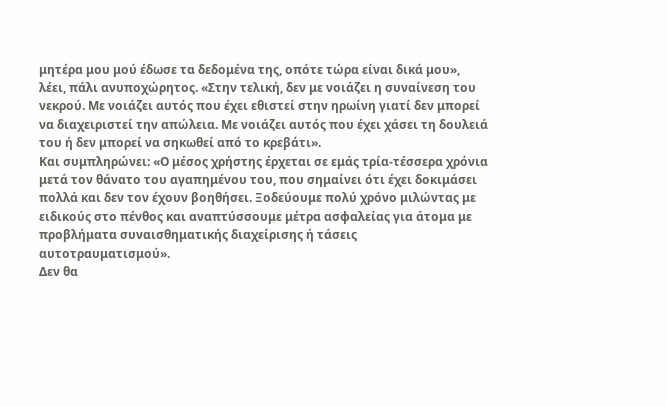μητέρα μου μού έδωσε τα δεδομένα της, οπότε τώρα είναι δικά μου», λέει, πάλι ανυποχώρητος. «Στην τελική, δεν με νοιάζει η συναίνεση του νεκρού. Με νοιάζει αυτός που έχει εθιστεί στην ηρωίνη γιατί δεν μπορεί να διαχειριστεί την απώλεια. Με νοιάζει αυτός που έχει χάσει τη δουλειά του ή δεν μπορεί να σηκωθεί από το κρεβάτι».
Και συμπληρώνει: «Ο μέσος χρήστης έρχεται σε εμάς τρία-τέσσερα χρόνια μετά τον θάνατο του αγαπημένου του, που σημαίνει ότι έχει δοκιμάσει πολλά και δεν τον έχουν βοηθήσει. Ξοδεύουμε πολύ χρόνο μιλώντας με ειδικούς στο πένθος και αναπτύσσουμε μέτρα ασφαλείας για άτομα με προβλήματα συναισθηματικής διαχείρισης ή τάσεις αυτοτραυματισμού».
Δεν θα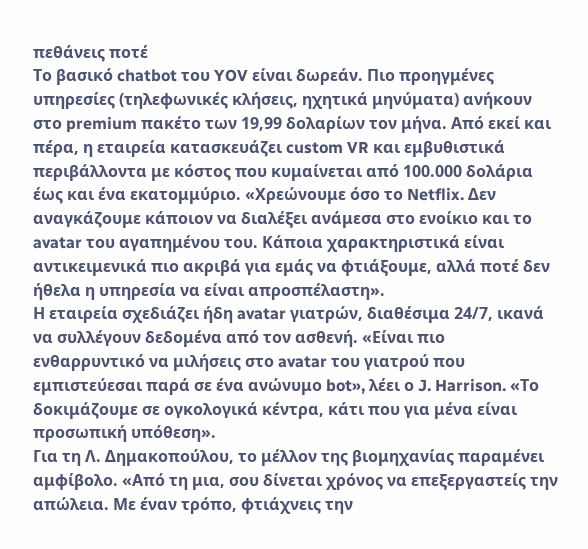πεθάνεις ποτέ
Το βασικό chatbot του YOV είναι δωρεάν. Πιο προηγμένες υπηρεσίες (τηλεφωνικές κλήσεις, ηχητικά μηνύματα) ανήκουν στο premium πακέτο των 19,99 δολαρίων τον μήνα. Από εκεί και πέρα, η εταιρεία κατασκευάζει custom VR και εμβυθιστικά περιβάλλοντα με κόστος που κυμαίνεται από 100.000 δολάρια έως και ένα εκατομμύριο. «Χρεώνουμε όσο το Netflix. Δεν αναγκάζουμε κάποιον να διαλέξει ανάμεσα στο ενοίκιο και το avatar του αγαπημένου του. Κάποια χαρακτηριστικά είναι αντικειμενικά πιο ακριβά για εμάς να φτιάξουμε, αλλά ποτέ δεν ήθελα η υπηρεσία να είναι απροσπέλαστη».
Η εταιρεία σχεδιάζει ήδη avatar γιατρών, διαθέσιμα 24/7, ικανά να συλλέγουν δεδομένα από τον ασθενή. «Είναι πιο ενθαρρυντικό να μιλήσεις στο avatar του γιατρού που εμπιστεύεσαι παρά σε ένα ανώνυμο bot», λέει ο J. Harrison. «Το δοκιμάζουμε σε ογκολογικά κέντρα, κάτι που για μένα είναι προσωπική υπόθεση».
Για τη Λ. Δημακοπούλου, το μέλλον της βιομηχανίας παραμένει αμφίβολο. «Από τη μια, σου δίνεται χρόνος να επεξεργαστείς την απώλεια. Με έναν τρόπο, φτιάχνεις την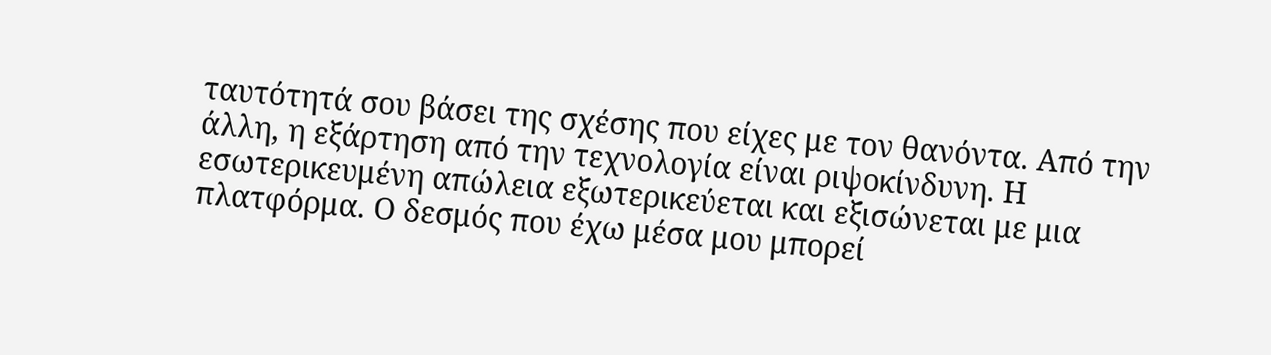ταυτότητά σου βάσει της σχέσης που είχες με τον θανόντα. Από την άλλη, η εξάρτηση από την τεχνολογία είναι ριψοκίνδυνη. Η εσωτερικευμένη απώλεια εξωτερικεύεται και εξισώνεται με μια πλατφόρμα. Ο δεσμός που έχω μέσα μου μπορεί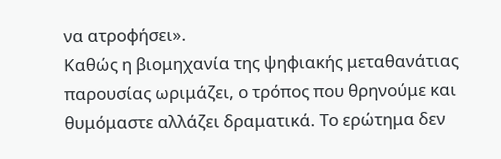να ατροφήσει».
Καθώς η βιομηχανία της ψηφιακής μεταθανάτιας παρουσίας ωριμάζει, ο τρόπος που θρηνούμε και θυμόμαστε αλλάζει δραματικά. Το ερώτημα δεν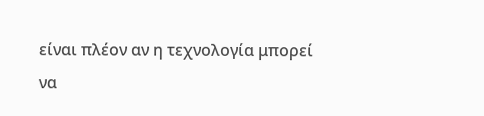είναι πλέον αν η τεχνολογία μπορεί να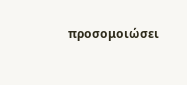προσομοιώσει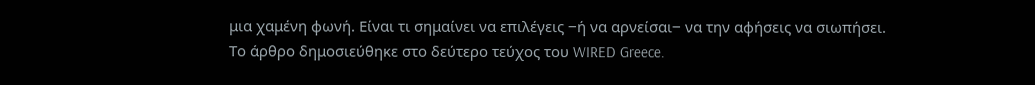μια χαμένη φωνή. Είναι τι σημαίνει να επιλέγεις ‒ή να αρνείσαι‒ να την αφήσεις να σιωπήσει.
Το άρθρο δημοσιεύθηκε στο δεύτερο τεύχος του WIRED Greece.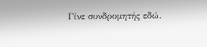Γίνε συνδρομητής εδώ.